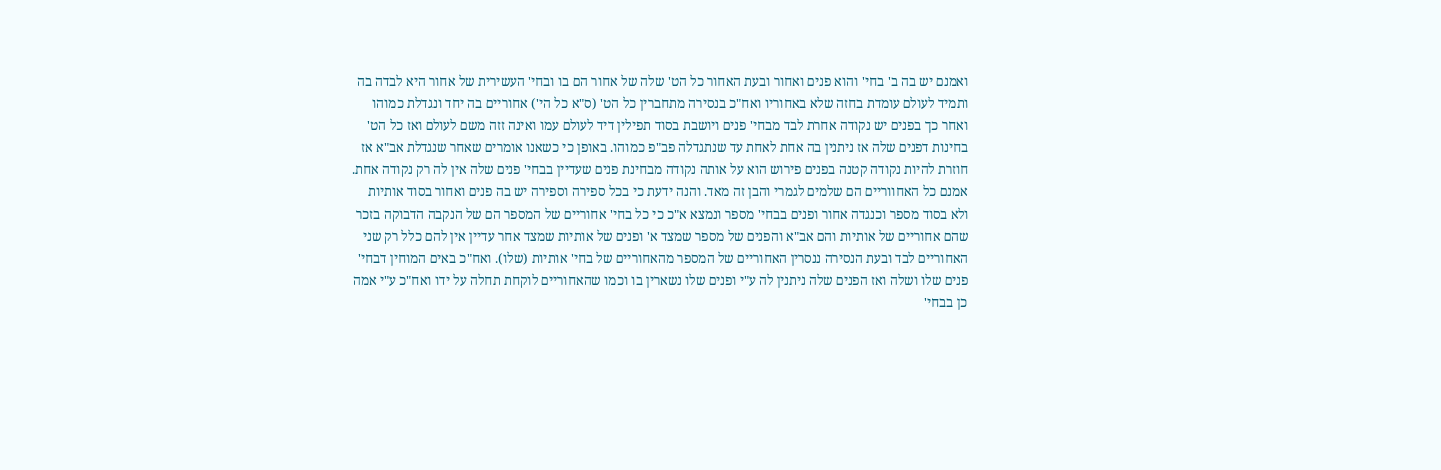ואמנם יש בה ב' בחי' והוא פנים ואחור ובעת האחור כל הט' שלה של אחור הם בו ובחי' העשירית של אחור היא לבדה בה ותמיד לעולם עומדת בחזה שלא באחוריו ואח"כ בנסירה מתחברין כל הט' (ס"א כל הי') אחוריים בה יחד ונגדלת כמוהו ואחר כך בפנים יש נקודה אחרת לבד מבחי' פנים ויושבת בסוד תפילין דיד לעולם עמו ואינה זזה משם לעולם ואז כל הט' בחינות דפנים שלה אז ניתנין בה אחת לאחת עד שנתגדלה פב"פ כמוהו. באופן כי כשאנו אומרים שאחר שנגדלת אב"א אז חוזרת להיות נקודה קטנה בפנים פירוש הוא על אותה נקודה מבחינת פנים שעדיין בבחי' פנים שלה אין לה רק נקודה אחת. אמנם כל האחווריים הם שלמים לגמרי והבן זה מאד. והנה ידעת כי בכל ספירה וספירה יש בה פנים ואחור בסוד אותיות ולא בסוד מספר וכנגדה אחור ופנים בבחי' מספר ונמצא א"כ כי כל בחי' אחוריים של המספר הם של הנקבה הדבוקה בזכר שהם אחוריים של אותיות והם אב"א והפנים של מספר שמצד א' ופנים של אותיות שמצד אחר עדיין אין להם כלל רק שני האחוריים לבד ובעת הנסירה ננסרין האחוריים של המספר מהאחוריים של בחי' אותיות (שלו). ואח"כ באים המוחין דבחי' פנים שלו ושלה ואז הפנים שלה ניתנין לה ע"י ופנים שלו נשארין בו וכמו שהאחוריים לוקחת תחלה על ידו ואח"כ ע"י אמה כן בבחי'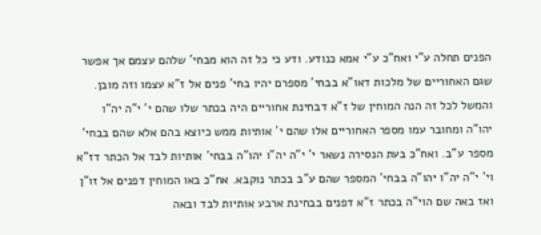הפנים תחלה ע"י ואח"כ ע"י אמא כנודע. ודע כי כל זה הוא מבחי' שלהם עצמם אך אפשר שגם האחוריים של מלכות דאו"א בבחי' מספרם יהיו בחי' פנים אל ז"א עצמו וזה מובן. והמשל לכל זה הנה המוחין של ז"א דבחינת אחוריים היה בכתר שלו שהם י' י"ה יה"ו יהו"ה ומחובר עמו מספר האחוריים אלו שהם י' אותיות ממש כיוצא בהם אלא שהם בבחי' מספר ע"ב. ואח"כ בעת הנסירה נשאר י' י"ה יה"ו יהו"ה בבחי' אותיות לבד אל הכתר דז"א וי' י"ה יה"ו יהו"ה בבחי' המספר שהם ע"ב בכתר נוקבא. אח"כ באו המוחין דפנים אל זו"ן ואז באה שם הוי"ה בכתר ז"א דפנים בבחינת ארבע אותיות לבד ובאה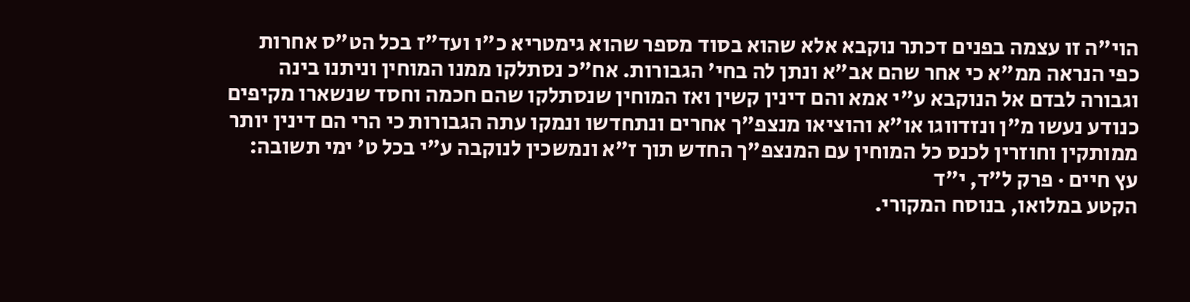הוי"ה זו עצמה בפנים דכתר נוקבא אלא שהוא בסוד מספר שהוא גימטריא כ"ו ועד"ז בכל הט"ס אחרות כפי הנראה ממ"א כי אחר שהם אב"א ונתן לה בחי' הגבורות. אח"כ נסתלקו ממנו המוחין וניתנו בינה וגבורה לבדם אל הנוקבא ע"י אמא והם דינין קשין ואז המוחין שנסתלקו שהם חכמה וחסד שנשארו מקיפים כנודע נעשו מ"ן ונזדווגו או"א והוציאו מנצפ"ך אחרים ונתחדשו ונמקו עתה הגבורות כי הרי הם דינין יותר ממותקין וחוזרין לכנס כל המוחין עם המנצפ"ך החדש תוך ז"א ונמשכין לנוקבה ע"י בכל ט' ימי תשובה:
עץ חיים · פרק ל״ד, י״ד
הקטע במלואו, בנוסח המקורי.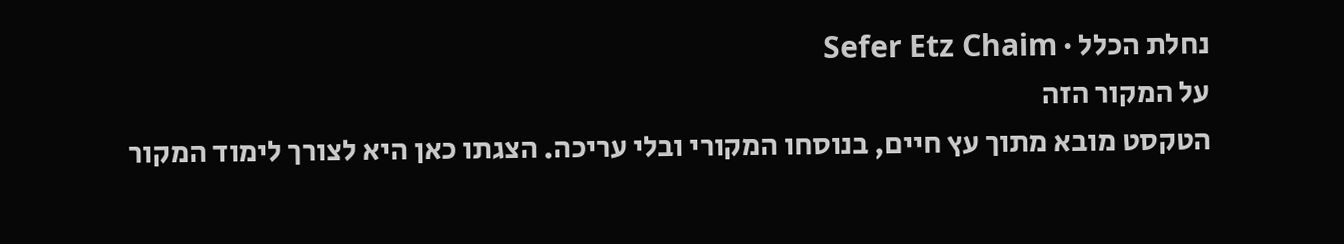נחלת הכלל · Sefer Etz Chaim
על המקור הזה
הטקסט מובא מתוך עץ חיים, בנוסחו המקורי ובלי עריכה. הצגתו כאן היא לצורך לימוד המקור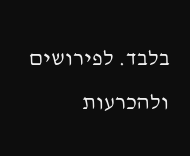בלבד. לפירושים ולהכרעות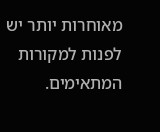מאוחרות יותר יש לפנות למקורות המתאימים.